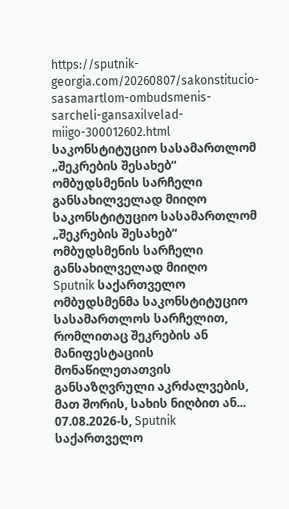https://sputnik-georgia.com/20260807/sakonstitucio-sasamartlom-ombudsmenis-sarcheli-gansaxilvelad-miigo-300012602.html
საკონსტიტუციო სასამართლომ „შეკრების შესახებ“ ომბუდსმენის სარჩელი განსახილველად მიიღო
საკონსტიტუციო სასამართლომ „შეკრების შესახებ“ ომბუდსმენის სარჩელი განსახილველად მიიღო
Sputnik საქართველო
ომბუდსმენმა საკონსტიტუციო სასამართლოს სარჩელით, რომლითაც შეკრების ან მანიფესტაციის მონაწილეთათვის განსაზღვრული აკრძალვების, მათ შორის, სახის ნიღბით ან... 07.08.2026-ს, Sputnik საქართველო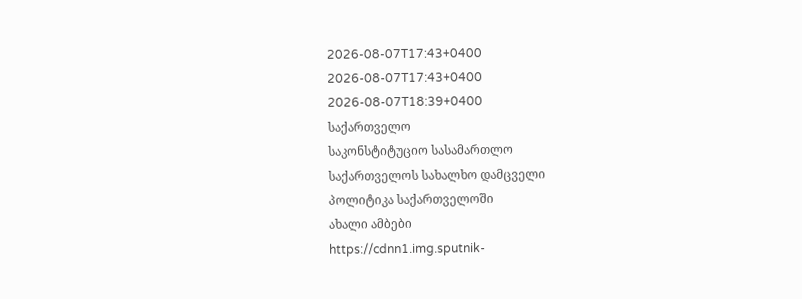2026-08-07T17:43+0400
2026-08-07T17:43+0400
2026-08-07T18:39+0400
საქართველო
საკონსტიტუციო სასამართლო
საქართველოს სახალხო დამცველი
პოლიტიკა საქართველოში
ახალი ამბები
https://cdnn1.img.sputnik-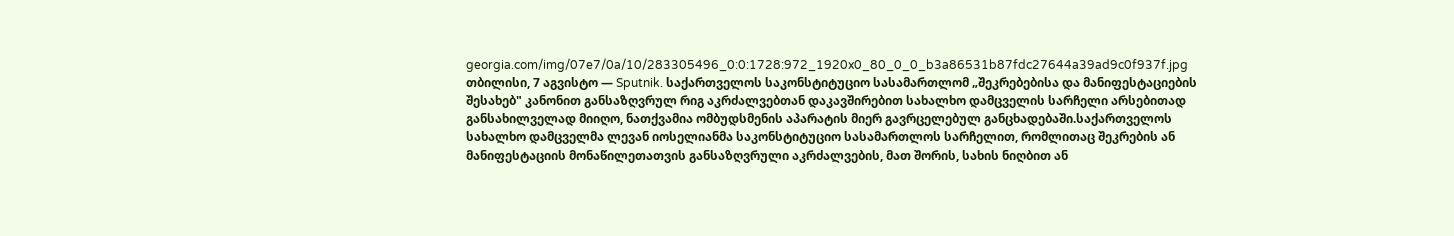georgia.com/img/07e7/0a/10/283305496_0:0:1728:972_1920x0_80_0_0_b3a86531b87fdc27644a39ad9c0f937f.jpg
თბილისი, 7 აგვისტო — Sputnik. საქართველოს საკონსტიტუციო სასამართლომ „შეკრებებისა და მანიფესტაციების შესახებ" კანონით განსაზღვრულ რიგ აკრძალვებთან დაკავშირებით სახალხო დამცველის სარჩელი არსებითად განსახილველად მიიღო, ნათქვამია ომბუდსმენის აპარატის მიერ გავრცელებულ განცხადებაში.საქართველოს სახალხო დამცველმა ლევან იოსელიანმა საკონსტიტუციო სასამართლოს სარჩელით, რომლითაც შეკრების ან მანიფესტაციის მონაწილეთათვის განსაზღვრული აკრძალვების, მათ შორის, სახის ნიღბით ან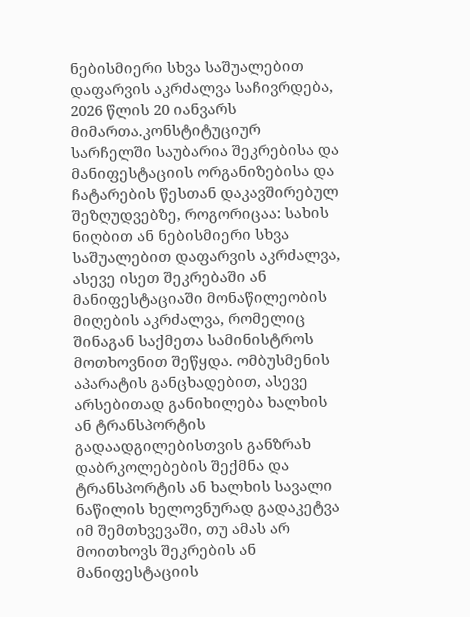ნებისმიერი სხვა საშუალებით დაფარვის აკრძალვა საჩივრდება, 2026 წლის 20 იანვარს მიმართა.კონსტიტუციურ სარჩელში საუბარია შეკრებისა და მანიფესტაციის ორგანიზებისა და ჩატარების წესთან დაკავშირებულ შეზღუდვებზე, როგორიცაა: სახის ნიღბით ან ნებისმიერი სხვა საშუალებით დაფარვის აკრძალვა, ასევე ისეთ შეკრებაში ან მანიფესტაციაში მონაწილეობის მიღების აკრძალვა, რომელიც შინაგან საქმეთა სამინისტროს მოთხოვნით შეწყდა. ომბუსმენის აპარატის განცხადებით, ასევე არსებითად განიხილება ხალხის ან ტრანსპორტის გადაადგილებისთვის განზრახ დაბრკოლებების შექმნა და ტრანსპორტის ან ხალხის სავალი ნაწილის ხელოვნურად გადაკეტვა იმ შემთხვევაში, თუ ამას არ მოითხოვს შეკრების ან მანიფესტაციის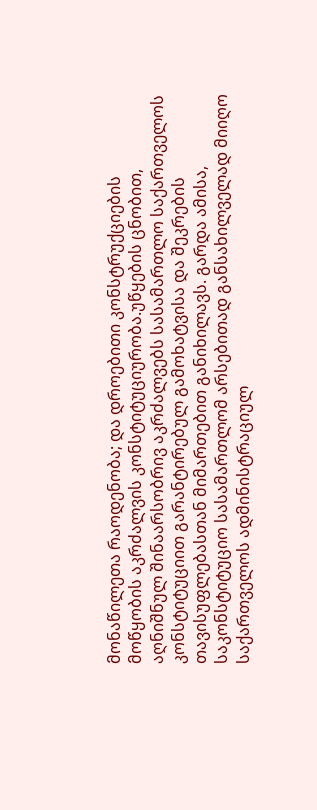მონაწილეთა რაოდენობა; და დროებითი კონსტრუქციების მოწყობის აკრძალვის კონსტიტუციურობა.უწყების ცნობით, აღნიშნულ შინაარსობრივ აკრძალვებს სასამართლო საქართველოს კონსტიტუციით გარანტირებულ გამოხატვისა და შეკრების თავისუფლებასთან მიმართებით განიხილავს. გარდა ამისა, საკონსტიტუციო სასამართლომ არსებითად განსახილველად მიიღო საქართველოს ადმინისტრაციულ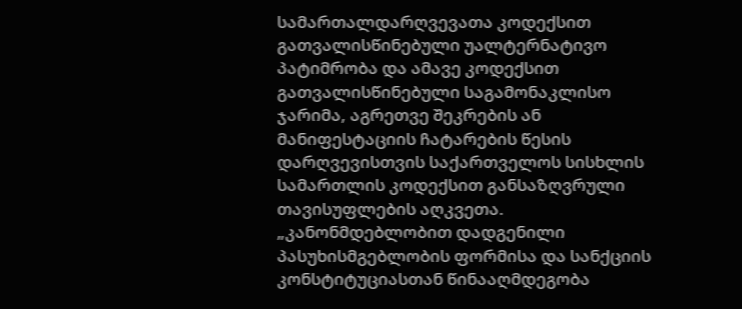სამართალდარღვევათა კოდექსით გათვალისწინებული უალტერნატივო პატიმრობა და ამავე კოდექსით გათვალისწინებული საგამონაკლისო ჯარიმა, აგრეთვე შეკრების ან მანიფესტაციის ჩატარების წესის დარღვევისთვის საქართველოს სისხლის სამართლის კოდექსით განსაზღვრული თავისუფლების აღკვეთა. „კანონმდებლობით დადგენილი პასუხისმგებლობის ფორმისა და სანქციის კონსტიტუციასთან წინააღმდეგობა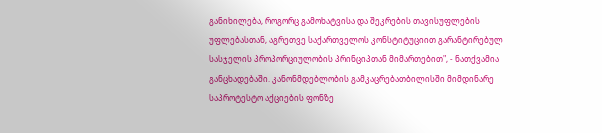განიხილება, როგორც გამოხატვისა და შეკრების თავისუფლების უფლებასთან, აგრეთვე საქართველოს კონსტიტუციით გარანტირებულ სასჯელის პროპორციულობის პრინციპთან მიმართებით", - ნათქვამია განცხადებაში. კანონმდებლობის გამკაცრებათბილისში მიმდინარე საპროტესტო აქციების ფონზე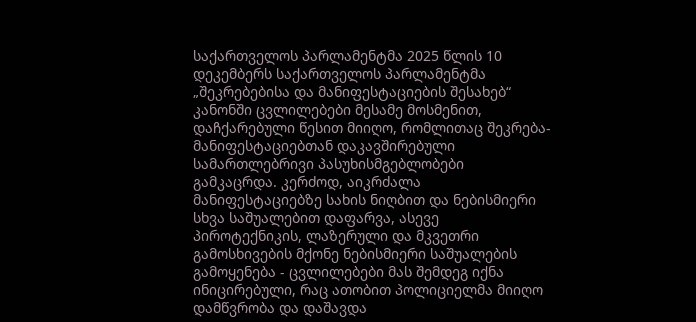საქართველოს პარლამენტმა 2025 წლის 10 დეკემბერს საქართველოს პარლამენტმა „შეკრებებისა და მანიფესტაციების შესახებ“ კანონში ცვლილებები მესამე მოსმენით, დაჩქარებული წესით მიიღო, რომლითაც შეკრება-მანიფესტაციებთან დაკავშირებული სამართლებრივი პასუხისმგებლობები გამკაცრდა. კერძოდ, აიკრძალა მანიფესტაციებზე სახის ნიღბით და ნებისმიერი სხვა საშუალებით დაფარვა, ასევე პიროტექნიკის, ლაზერული და მკვეთრი გამოსხივების მქონე ნებისმიერი საშუალების გამოყენება - ცვლილებები მას შემდეგ იქნა ინიცირებული, რაც ათობით პოლიციელმა მიიღო დამწვრობა და დაშავდა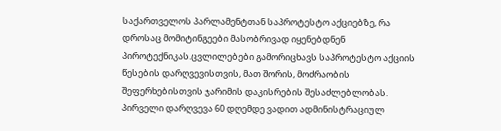საქართველოს პარლამენტთან საპროტესტო აქციებზე, რა დროსაც მომიტინგეები მასობრივად იყენებდნენ პიროტექნიკას.ცვლილებები გამორიცხავს საპროტესტო აქციის წესების დარღვევისთვის, მათ შორის, მოძრაობის შეფერხებისთვის ჯარიმის დაკისრების შესაძლებლობას. პირველი დარღვევა 60 დღემდე ვადით ადმინისტრაციულ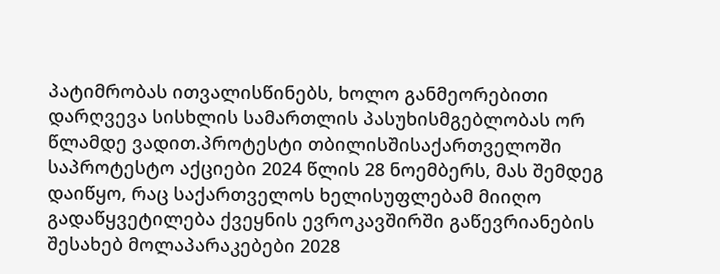პატიმრობას ითვალისწინებს, ხოლო განმეორებითი დარღვევა სისხლის სამართლის პასუხისმგებლობას ორ წლამდე ვადით.პროტესტი თბილისშისაქართველოში საპროტესტო აქციები 2024 წლის 28 ნოემბერს, მას შემდეგ დაიწყო, რაც საქართველოს ხელისუფლებამ მიიღო გადაწყვეტილება ქვეყნის ევროკავშირში გაწევრიანების შესახებ მოლაპარაკებები 2028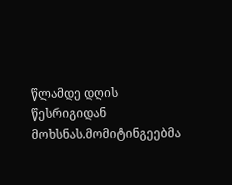წლამდე დღის წესრიგიდან მოხსნას.მომიტინგეებმა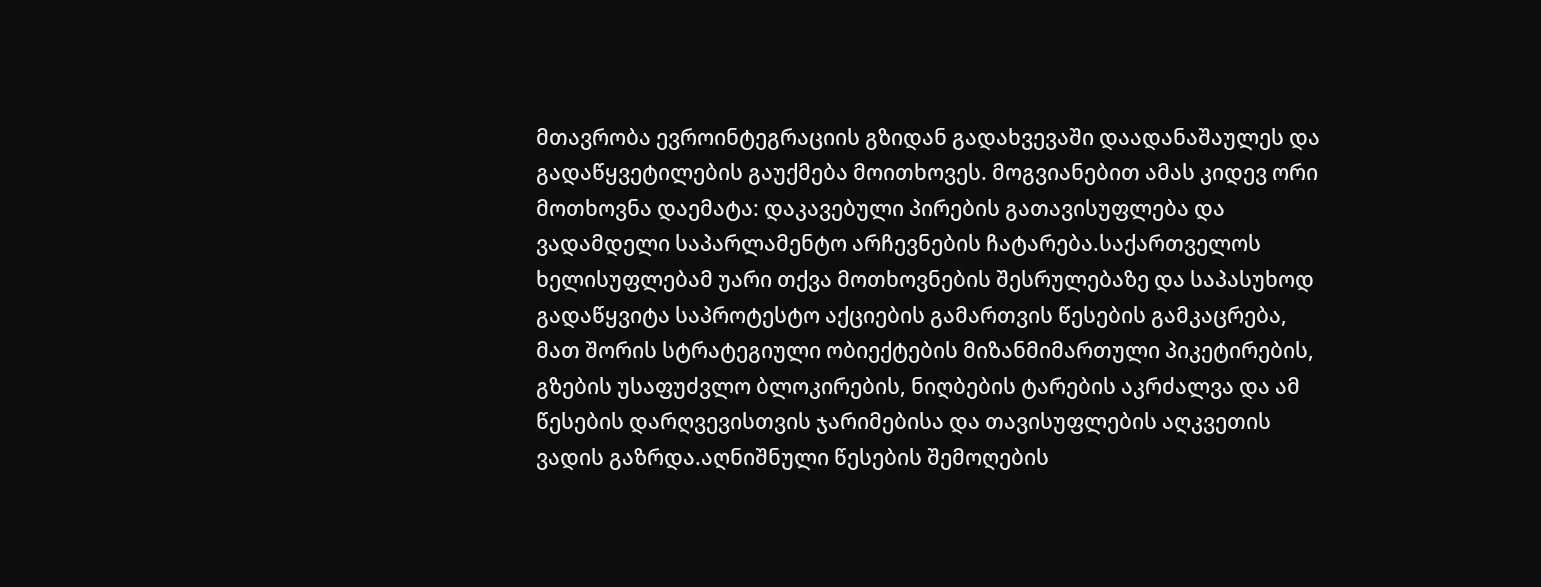მთავრობა ევროინტეგრაციის გზიდან გადახვევაში დაადანაშაულეს და გადაწყვეტილების გაუქმება მოითხოვეს. მოგვიანებით ამას კიდევ ორი მოთხოვნა დაემატა: დაკავებული პირების გათავისუფლება და ვადამდელი საპარლამენტო არჩევნების ჩატარება.საქართველოს ხელისუფლებამ უარი თქვა მოთხოვნების შესრულებაზე და საპასუხოდ გადაწყვიტა საპროტესტო აქციების გამართვის წესების გამკაცრება, მათ შორის სტრატეგიული ობიექტების მიზანმიმართული პიკეტირების, გზების უსაფუძვლო ბლოკირების, ნიღბების ტარების აკრძალვა და ამ წესების დარღვევისთვის ჯარიმებისა და თავისუფლების აღკვეთის ვადის გაზრდა.აღნიშნული წესების შემოღების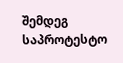შემდეგ საპროტესტო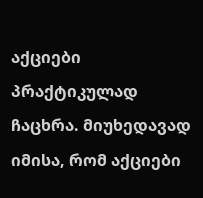აქციები პრაქტიკულად ჩაცხრა. მიუხედავად იმისა, რომ აქციები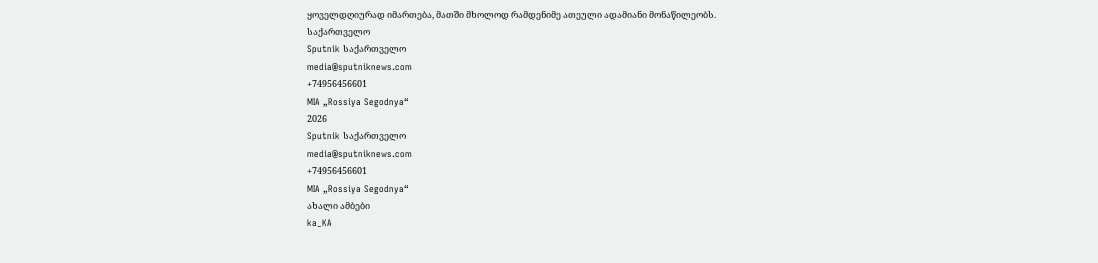ყოველდღიურად იმართება, მათში მხოლოდ რამდენიმე ათეული ადამიანი მონაწილეობს.
საქართველო
Sputnik საქართველო
media@sputniknews.com
+74956456601
MIA „Rossiya Segodnya“
2026
Sputnik საქართველო
media@sputniknews.com
+74956456601
MIA „Rossiya Segodnya“
ახალი ამბები
ka_KA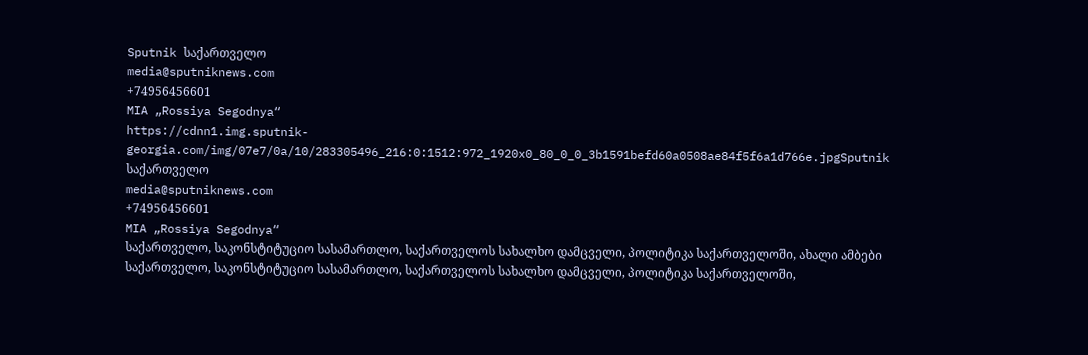Sputnik საქართველო
media@sputniknews.com
+74956456601
MIA „Rossiya Segodnya“
https://cdnn1.img.sputnik-georgia.com/img/07e7/0a/10/283305496_216:0:1512:972_1920x0_80_0_0_3b1591befd60a0508ae84f5f6a1d766e.jpgSputnik საქართველო
media@sputniknews.com
+74956456601
MIA „Rossiya Segodnya“
საქართველო, საკონსტიტუციო სასამართლო, საქართველოს სახალხო დამცველი, პოლიტიკა საქართველოში, ახალი ამბები
საქართველო, საკონსტიტუციო სასამართლო, საქართველოს სახალხო დამცველი, პოლიტიკა საქართველოში,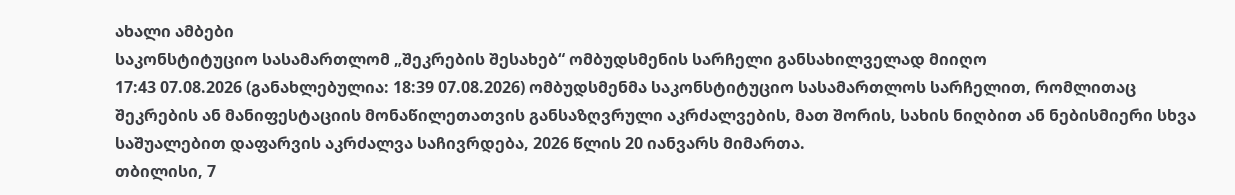ახალი ამბები
საკონსტიტუციო სასამართლომ „შეკრების შესახებ“ ომბუდსმენის სარჩელი განსახილველად მიიღო
17:43 07.08.2026 (განახლებულია: 18:39 07.08.2026) ომბუდსმენმა საკონსტიტუციო სასამართლოს სარჩელით, რომლითაც შეკრების ან მანიფესტაციის მონაწილეთათვის განსაზღვრული აკრძალვების, მათ შორის, სახის ნიღბით ან ნებისმიერი სხვა საშუალებით დაფარვის აკრძალვა საჩივრდება, 2026 წლის 20 იანვარს მიმართა.
თბილისი, 7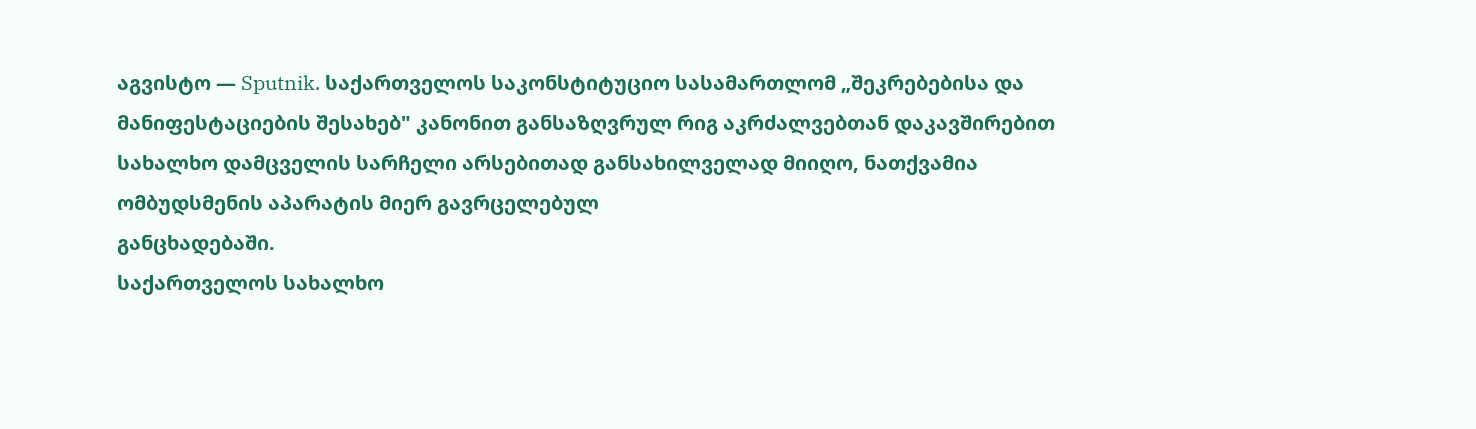აგვისტო — Sputnik. საქართველოს საკონსტიტუციო სასამართლომ „შეკრებებისა და მანიფესტაციების შესახებ" კანონით განსაზღვრულ რიგ აკრძალვებთან დაკავშირებით სახალხო დამცველის სარჩელი არსებითად განსახილველად მიიღო, ნათქვამია ომბუდსმენის აპარატის მიერ გავრცელებულ
განცხადებაში.
საქართველოს სახალხო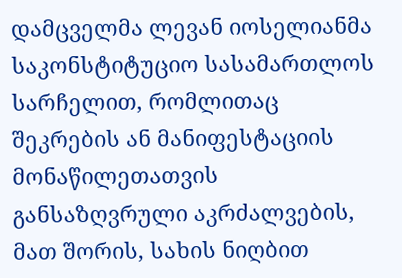დამცველმა ლევან იოსელიანმა საკონსტიტუციო სასამართლოს სარჩელით, რომლითაც შეკრების ან მანიფესტაციის მონაწილეთათვის განსაზღვრული აკრძალვების, მათ შორის, სახის ნიღბით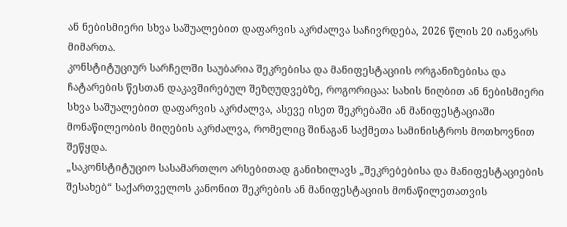ან ნებისმიერი სხვა საშუალებით დაფარვის აკრძალვა საჩივრდება, 2026 წლის 20 იანვარს მიმართა.
კონსტიტუციურ სარჩელში საუბარია შეკრებისა და მანიფესტაციის ორგანიზებისა და ჩატარების წესთან დაკავშირებულ შეზღუდვებზე, როგორიცაა: სახის ნიღბით ან ნებისმიერი სხვა საშუალებით დაფარვის აკრძალვა, ასევე ისეთ შეკრებაში ან მანიფესტაციაში მონაწილეობის მიღების აკრძალვა, რომელიც შინაგან საქმეთა სამინისტროს მოთხოვნით შეწყდა.
„საკონსტიტუციო სასამართლო არსებითად განიხილავს „შეკრებებისა და მანიფესტაციების შესახებ“ საქართველოს კანონით შეკრების ან მანიფესტაციის მონაწილეთათვის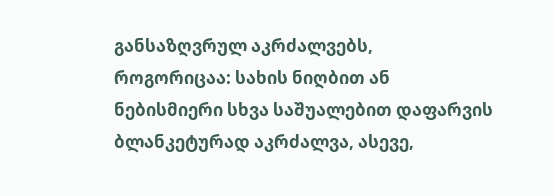განსაზღვრულ აკრძალვებს, როგორიცაა: სახის ნიღბით ან ნებისმიერი სხვა საშუალებით დაფარვის ბლანკეტურად აკრძალვა, ასევე,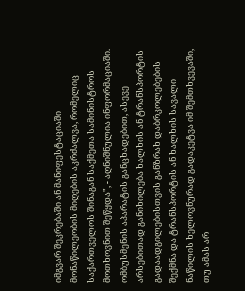იმგვარ შეკრებაში ან მანიფესტაციაში მონაწილეობის მიღების აკრძალვა, რომელიც საქართველოს შინაგან საქმეთა სამინისტროს მოთხოვნით შეწყდა", - აღნიშნულია ინფორმაციაში.
ომბუსმენის აპარატის განცხადებით, ასევე არსებითად განიხილება ხალხის ან ტრანსპორტის გადაადგილებისთვის განზრახ დაბრკოლებების შექმნა და ტრანსპორტის ან ხალხის სავალი ნაწილის ხელოვნურად გადაკეტვა იმ შემთხვევაში, თუ ამას არ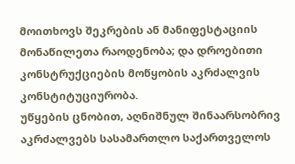მოითხოვს შეკრების ან მანიფესტაციის მონაწილეთა რაოდენობა; და დროებითი კონსტრუქციების მოწყობის აკრძალვის კონსტიტუციურობა.
უწყების ცნობით, აღნიშნულ შინაარსობრივ აკრძალვებს სასამართლო საქართველოს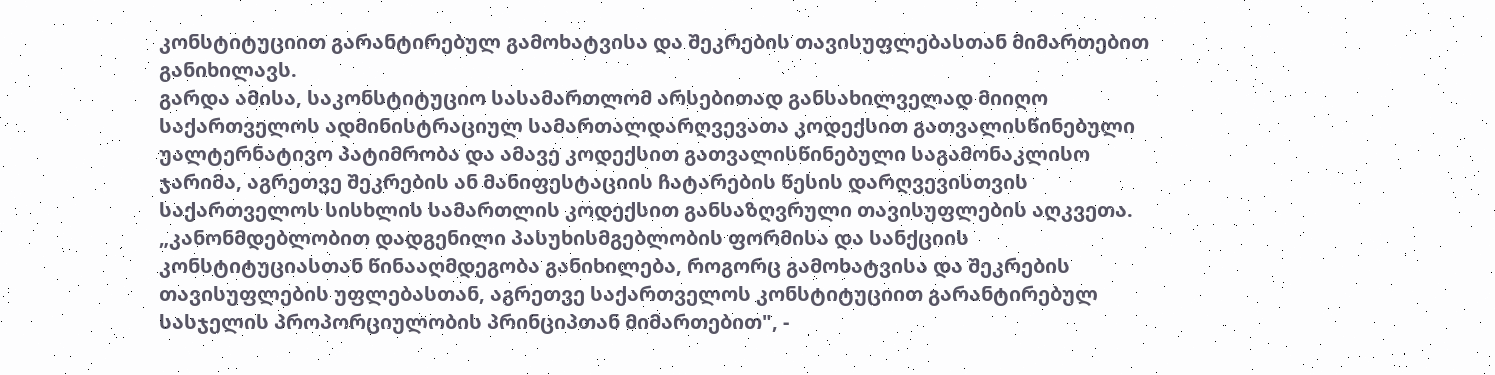კონსტიტუციით გარანტირებულ გამოხატვისა და შეკრების თავისუფლებასთან მიმართებით განიხილავს.
გარდა ამისა, საკონსტიტუციო სასამართლომ არსებითად განსახილველად მიიღო საქართველოს ადმინისტრაციულ სამართალდარღვევათა კოდექსით გათვალისწინებული უალტერნატივო პატიმრობა და ამავე კოდექსით გათვალისწინებული საგამონაკლისო ჯარიმა, აგრეთვე შეკრების ან მანიფესტაციის ჩატარების წესის დარღვევისთვის საქართველოს სისხლის სამართლის კოდექსით განსაზღვრული თავისუფლების აღკვეთა.
„კანონმდებლობით დადგენილი პასუხისმგებლობის ფორმისა და სანქციის კონსტიტუციასთან წინააღმდეგობა განიხილება, როგორც გამოხატვისა და შეკრების თავისუფლების უფლებასთან, აგრეთვე საქართველოს კონსტიტუციით გარანტირებულ სასჯელის პროპორციულობის პრინციპთან მიმართებით", -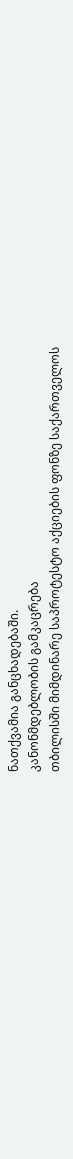ნათქვამია განცხადებაში.
კანონმდებლობის გამკაცრება
თბილისში მიმდინარე საპროტესტო აქციების ფონზე საქართველოს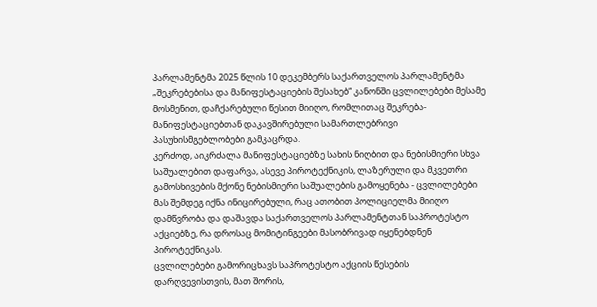პარლამენტმა 2025 წლის 10 დეკემბერს საქართველოს პარლამენტმა „შეკრებებისა და მანიფესტაციების შესახებ“ კანონში ცვლილებები მესამე მოსმენით, დაჩქარებული წესით მიიღო, რომლითაც შეკრება-მანიფესტაციებთან დაკავშირებული სამართლებრივი პასუხისმგებლობები გამკაცრდა.
კერძოდ, აიკრძალა მანიფესტაციებზე სახის ნიღბით და ნებისმიერი სხვა საშუალებით დაფარვა, ასევე პიროტექნიკის, ლაზერული და მკვეთრი გამოსხივების მქონე ნებისმიერი საშუალების გამოყენება - ცვლილებები მას შემდეგ იქნა ინიცირებული, რაც ათობით პოლიციელმა მიიღო დამწვრობა და დაშავდა საქართველოს პარლამენტთან საპროტესტო აქციებზე, რა დროსაც მომიტინგეები მასობრივად იყენებდნენ პიროტექნიკას.
ცვლილებები გამორიცხავს საპროტესტო აქციის წესების დარღვევისთვის, მათ შორის,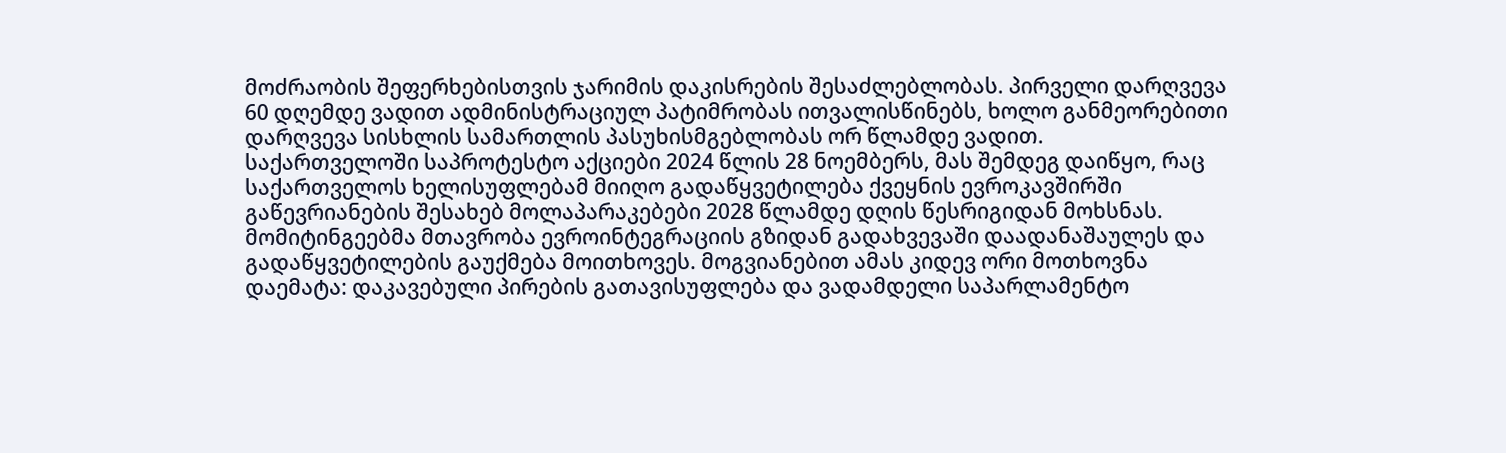მოძრაობის შეფერხებისთვის ჯარიმის დაკისრების შესაძლებლობას. პირველი დარღვევა 60 დღემდე ვადით ადმინისტრაციულ პატიმრობას ითვალისწინებს, ხოლო განმეორებითი დარღვევა სისხლის სამართლის პასუხისმგებლობას ორ წლამდე ვადით.
საქართველოში საპროტესტო აქციები 2024 წლის 28 ნოემბერს, მას შემდეგ დაიწყო, რაც საქართველოს ხელისუფლებამ მიიღო გადაწყვეტილება ქვეყნის ევროკავშირში გაწევრიანების შესახებ მოლაპარაკებები 2028 წლამდე დღის წესრიგიდან მოხსნას.
მომიტინგეებმა მთავრობა ევროინტეგრაციის გზიდან გადახვევაში დაადანაშაულეს და გადაწყვეტილების გაუქმება მოითხოვეს. მოგვიანებით ამას კიდევ ორი მოთხოვნა დაემატა: დაკავებული პირების გათავისუფლება და ვადამდელი საპარლამენტო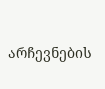არჩევნების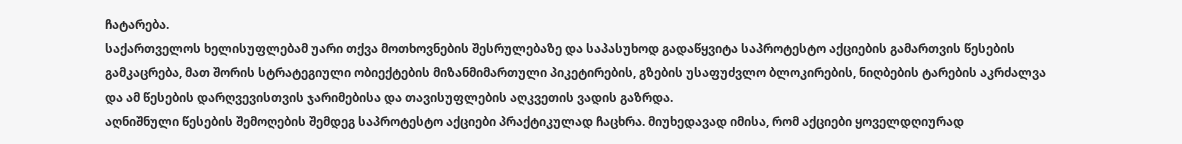ჩატარება.
საქართველოს ხელისუფლებამ უარი თქვა მოთხოვნების შესრულებაზე და საპასუხოდ გადაწყვიტა საპროტესტო აქციების გამართვის წესების გამკაცრება, მათ შორის სტრატეგიული ობიექტების მიზანმიმართული პიკეტირების, გზების უსაფუძვლო ბლოკირების, ნიღბების ტარების აკრძალვა და ამ წესების დარღვევისთვის ჯარიმებისა და თავისუფლების აღკვეთის ვადის გაზრდა.
აღნიშნული წესების შემოღების შემდეგ საპროტესტო აქციები პრაქტიკულად ჩაცხრა. მიუხედავად იმისა, რომ აქციები ყოველდღიურად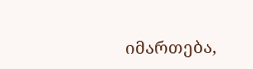იმართება,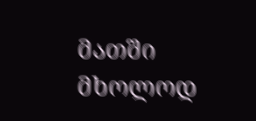მათში მხოლოდ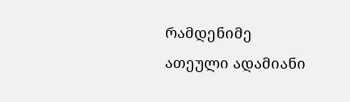რამდენიმე ათეული ადამიანი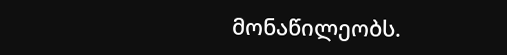მონაწილეობს.